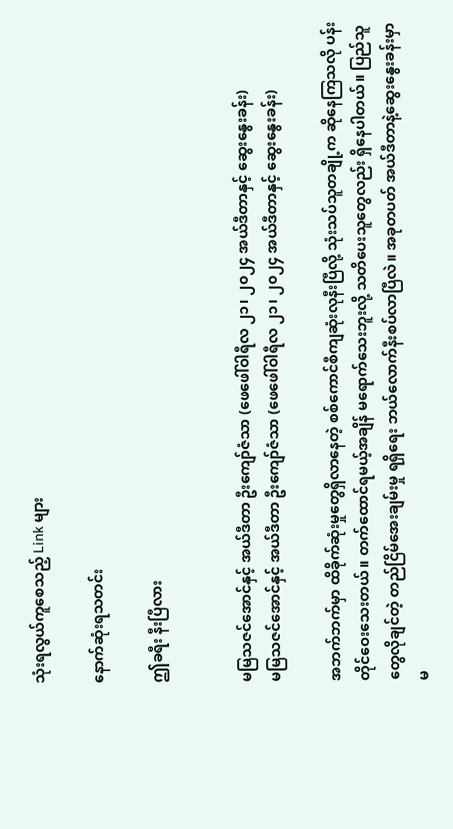သုံးရလွယ်ကူစေသည့် Link များ

နောက်ဆုံးရသတင်း

ဤခရီး နီးပြီလား


မမြသဇင်အောင်နှင့် အယ်ဒီတာ ဦးကျော်ဇံသာ (ဖေဖေါ်ဝါရီလ ၂၁၊ ၂၀၂၄ အယ်ဒီတာနှင့် ဆွေးနွေးခန်း)
မမြသဇင်အောင်နှင့် အယ်ဒီတာ ဦးကျော်ဇံသာ (ဖေဖေါ်ဝါရီလ ၂၁၊ ၂၀၂၄ အယ်ဒီတာနှင့် ဆွေးနွေးခန်း)

အဘက်ဘက်မှာ ထိခိုက်ဆုံးမှုတွေရှိလာနေတဲ့ စစ်ကောင်စီကျဆုံးလုနီးပြီလို့ သုံးသပ်သူတချို့က ဆိုနေကြသလို ပန်းတိုင်ဝေးသေးတယ်။ တက်ထောင်ရမယ့်အချိန် မရောက်သေးဘူးလို့ သတိပေးသူတွေလည်း ရှိနေပါတယ်။ ပြည်သူတွေလိုချင်တဲ့ တည်ငြိမ်အေးချမ်းမှု ရရှိရေး ဘယ်လောက်နီးစပ်လာပြီလဲ။ အခုတပတ် အယ်ဒီတာနဲ့ဆွေးနွေးခန်းမှာ မ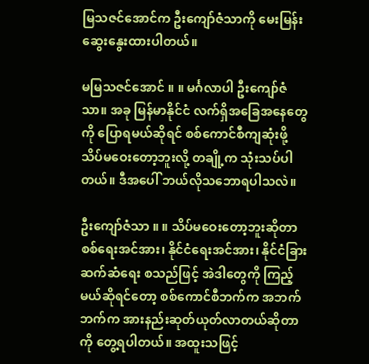မြသဇင်အောင်က ဦးကျော်ဇံသာကို မေးမြန်းဆွေးနွေးထားပါတယ်။

မမြသဇင်အောင် ။ ။ မင်္ဂလာပါ ဦးကျော်ဇံသာ။ အခု မြန်မာနိုင်ငံ လက်ရှိအခြေအနေတွေကို ပြောရမယ်ဆိုရင် စစ်ကောင်စီကျဆုံးဖို့ သိပ်မဝေးတော့ဘူးလို့ တချို့က သုံးသပ်ပါတယ်။ ဒီအပေါ် ဘယ်လိုသဘောရပါသလဲ။

ဦးကျော်ဇံသာ ။ ။ သိပ်မဝေးတော့ဘူးဆိုတာ စစ်ရေးအင်အား၊ နိုင်ငံရေးအင်အား၊ နိုင်ငံခြားဆက်ဆံရေး စသည်ဖြင့် အဲဒါတွေကို ကြည့်မယ်ဆိုရင်တော့ စစ်ကောင်စီဘက်က အဘက်ဘက်က အားနည်းဆုတ်ယုတ်လာတယ်ဆိုတာကို တွေ့ရပါတယ်။ အထူးသဖြင့်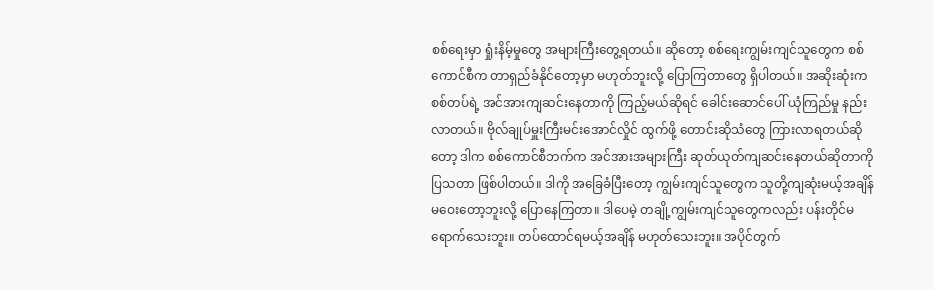စစ်ရေးမှာ ရှုံးနိမ့်မှုတွေ အများကြီးတွေ့ရတယ်။ ဆိုတော့ စစ်ရေးကျွမ်းကျင်သူတွေက စစ်ကောင်စီက တာရှည်ခံနိုင်တော့မှာ မဟုတ်ဘူးလို့ ပြောကြတာတွေ ရှိပါတယ်။ အဆိုးဆုံးက စစ်တပ်ရဲ့ အင်အားကျဆင်းနေတာကို ကြည့်မယ်ဆိုရင် ခေါင်းဆောင်ပေါ် ယုံကြည်မှု နည်းလာတယ်။ ဗိုလ်ချုပ်မှူးကြီးမင်းအောင်လှိုင် ထွက်ဖို့ တောင်းဆိုသံတွေ ကြားလာရတယ်ဆိုတော့ ဒါက စစ်ကောင်စီဘက်က အင်အားအများကြီး ဆုတ်ယုတ်ကျဆင်းနေတယ်ဆိုတာကို ပြသတာ ဖြစ်ပါတယ်။ ဒါကို အခြေခံပြီးတော့ ကျွမ်းကျင်သူတွေက သူတို့ကျဆုံးမယ့်အချိန် မဝေးတော့ဘူးလို့ ပြောနေကြတာ။ ဒါပေမဲ့ တချို့ကျွမ်းကျင်သူတွေကလည်း ပန်းတိုင်မရောက်သေးဘူး။ တပ်ထောင်ရမယ့်အချိန် မဟုတ်သေးဘူး။ အပိုင်တွက်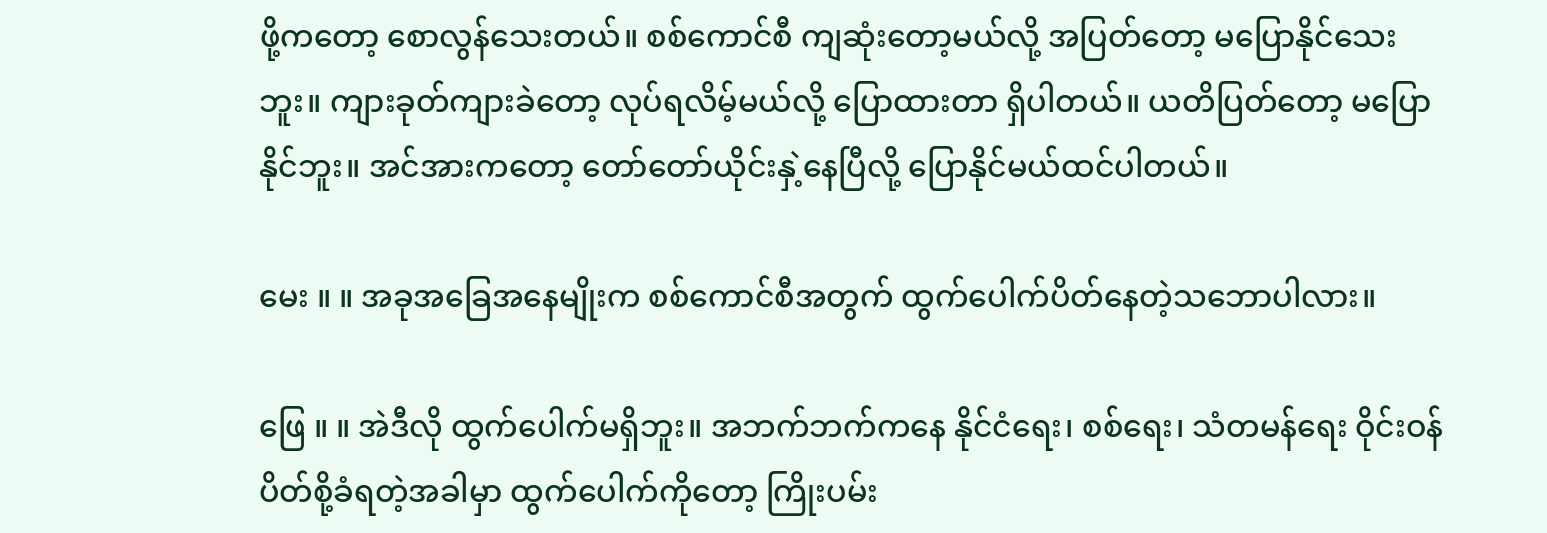ဖို့ကတော့ စောလွန်သေးတယ်။ စစ်ကောင်စီ ကျဆုံးတော့မယ်လို့ အပြတ်တော့ မပြောနိုင်သေးဘူး။ ကျားခုတ်ကျားခဲတော့ လုပ်ရလိမ့်မယ်လို့ ပြောထားတာ ရှိပါတယ်။ ယတိပြတ်တော့ မပြောနိုင်ဘူး။ အင်အားကတော့ တော်တော်ယိုင်းနှဲ့နေပြီလို့ ပြောနိုင်မယ်ထင်ပါတယ်။

မေး ။ ။ အခုအခြေအနေမျိုးက စစ်ကောင်စီအတွက် ထွက်ပေါက်ပိတ်နေတဲ့သဘောပါလား။

ဖြေ ။ ။ အဲဒီလို ထွက်ပေါက်မရှိဘူး။ အဘက်ဘက်ကနေ နိုင်ငံရေး၊ စစ်ရေး၊ သံတမန်ရေး ဝိုင်းဝန်ပိတ်စို့ခံရတဲ့အခါမှာ ထွက်ပေါက်ကိုတော့ ကြိုးပမ်း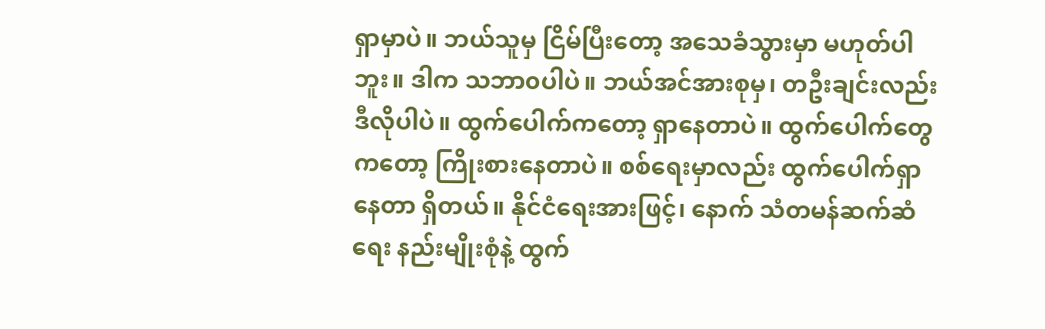ရှာမှာပဲ။ ဘယ်သူမှ ငြိမ်ပြီးတော့ အသေခံသွားမှာ မဟုတ်ပါဘူး။ ဒါက သဘာ၀ပါပဲ။ ဘယ်အင်အားစုမှ၊ တဦးချင်းလည်း ဒီလိုပါပဲ။ ထွက်ပေါက်ကတော့ ရှာနေတာပဲ။ ထွက်ပေါက်တွေကတော့ ကြိုးစားနေတာပဲ။ စစ်ရေးမှာလည်း ထွက်ပေါက်ရှာနေတာ ရှိတယ်။ နိုင်ငံရေးအားဖြင့်၊ နောက် သံတမန်ဆက်ဆံရေး နည်းမျိုးစုံနဲ့ ထွက်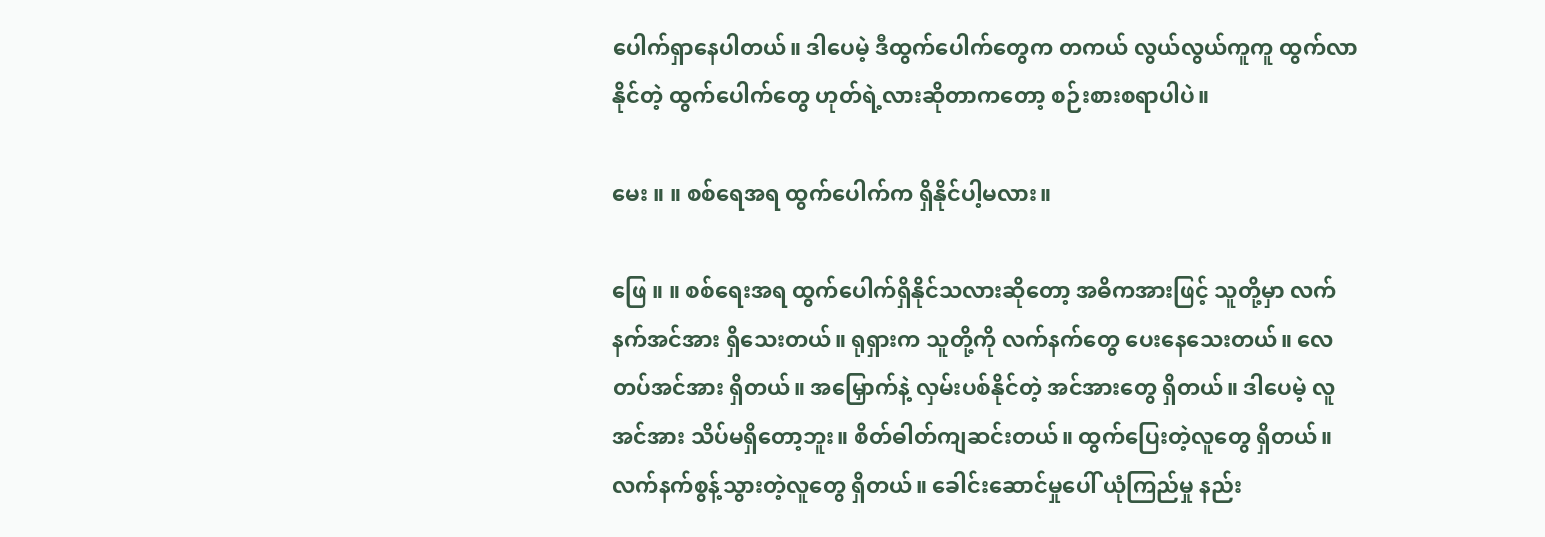ပေါက်ရှာနေပါတယ်။ ဒါပေမဲ့ ဒီထွက်ပေါက်တွေက တကယ် လွယ်လွယ်ကူကူ ထွက်လာနိုင်တဲ့ ထွက်ပေါက်တွေ ဟုတ်ရဲ့လားဆိုတာကတော့ စဉ်းစားစရာပါပဲ။

မေး ။ ။ စစ်ရေအရ ထွက်ပေါက်က ရှိနိုင်ပါ့မလား။

ဖြေ ။ ။ စစ်ရေးအရ ထွက်ပေါက်ရှိနိုင်သလားဆိုတော့ အဓိကအားဖြင့် သူတို့မှာ လက်နက်အင်အား ရှိသေးတယ်။ ရုရှားက သူတို့ကို လက်နက်တွေ ပေးနေသေးတယ်။ လေတပ်အင်အား ရှိတယ်။ အမြှောက်နဲ့ လှမ်းပစ်နိုင်တဲ့ အင်အားတွေ ရှိတယ်။ ဒါပေမဲ့ လူအင်အား သိပ်မရှိတော့ဘူး။ စိတ်ဓါတ်ကျဆင်းတယ်။ ထွက်ပြေးတဲ့လူတွေ ရှိတယ်။ လက်နက်စွန့်သွားတဲ့လူတွေ ရှိတယ်။ ခေါင်းဆောင်မှုပေါ် ယုံကြည်မှု နည်း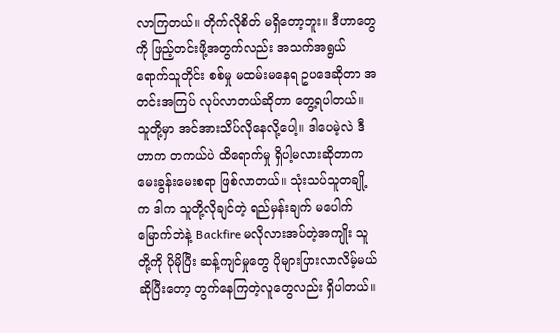လာကြတယ်။ တိုက်လိုစိတ် မရှိတော့ဘူး။ ဒီဟာတွေကို ဖြည့်တင်းဖို့အတွက်လည်း အသက်အရွယ်ရောက်သူတိုင်း စစ်မှု မထမ်းမနေရ ဥပဒေဆိုတာ အတင်းအကြပ် လုပ်လာတယ်ဆိုတာ တွေ့ရပါတယ်။ သူတို့မှာ အင်အားသိပ်လိုနေလို့ပေါ့။ ဒါပေမဲ့လဲ ဒီဟာက တကယ်ပဲ ထိရောက်မှု ရှိပါ့မလားဆိုတာက မေးခွန်းမေးစရာ ဖြစ်လာတယ်။ သုံးသပ်သူတချို့က ဒါက သူတို့လိုချင်တဲ့ ရည်မှန်းချက် မပေါက်မြောက်ဘဲနဲ့ Backfire မလိုလားအပ်တဲ့အကျိုး သူတို့ကို ပိုမိုပြီး ဆန့်ကျင်မှုတွေ ပိုများပြားလာလိမ့်မယ်ဆိုပြီးတော့ တွက်နေကြတဲ့လူတွေလည်း ရှိပါတယ်။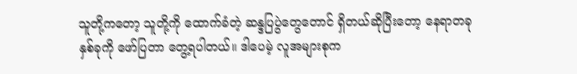သူတို့ကတော့ သူတို့ကို ထောက်ခံတဲ့ ဆန္ဒပြပွဲတွေတောင် ရှိတယ်ဆိုပြီးတော့ နေရာတခုနှစ်ခုကို ဖော်ပြတာ တွေ့ရပါတယ်။ ဒါပေမဲ့ လူအများစုက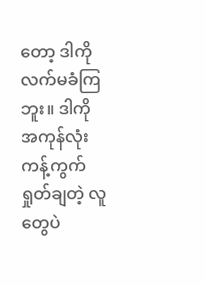တော့ ဒါကို လက်မခံကြဘူး။ ဒါကို အကုန်လုံး ကန့်ကွက်ရှုတ်ချတဲ့ လူတွေပဲ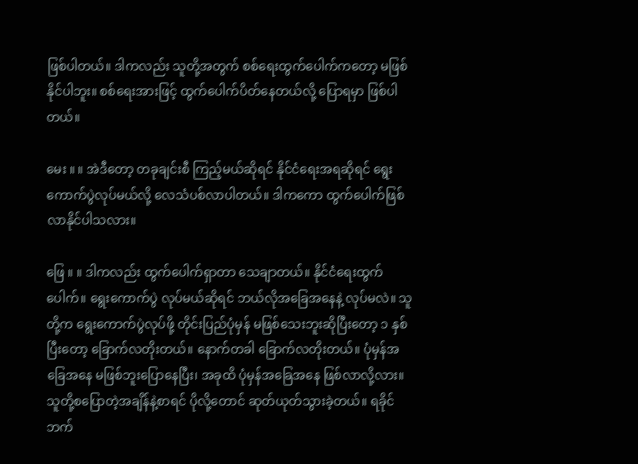ဖြစ်ပါတယ်။ ဒါကလည်း သူတို့အတွက် စစ်ရေးထွက်ပေါက်ကတော့ မဖြစ်နိုင်ပါဘူး။ စစ်ရေးအားဖြင့် ထွက်ပေါက်ပိတ်နေတယ်လို့ ပြောရမှာ ဖြစ်ပါတယ်။

မေး ။ ။ အဲဒီတော့ တခုချင်းစီ ကြည့်မယ်ဆိုရင် နိုင်ငံရေးအရဆိုရင် ရွေးကောက်ပွဲလုပ်မယ်လို့ လေသံပစ်လာပါတယ်။ ဒါကကော ထွက်ပေါက်ဖြစ်လာနိုင်ပါသလား။

ဖြေ ။ ။ ဒါကလည်း ထွက်ပေါက်ရှာတာ သေချာတယ်။ နိုင်ငံရေးထွက်ပေါက်။ ရွေးကောက်ပွဲ လုပ်မယ်ဆိုရင် ဘယ်လိုအခြေအနေနဲ့ လုပ်မလဲ။ သူတို့က ရွေးကောက်ပွဲလုပ်ဖို့ တိုင်းပြည်ပုံမှန် မဖြစ်သေးဘူးဆိုပြီးတော့ ၁ နှစ်ပြီးတော့ ခြောက်လတိုးတယ်။ နောက်တခါ ခြောက်လတိုးတယ်။ ပုံမှန်အခြေအနေ မဖြစ်ဘူးပြောနေပြီး၊ အခုထိ ပုံမှန်အခြေအနေ ဖြစ်လာလို့လား။ သူတို့စပြောတဲ့အချိန်နဲ့စာရင် ပိုလို့တောင် ဆုတ်ယုတ်သွားခဲ့တယ်။ ရခိုင်ဘက်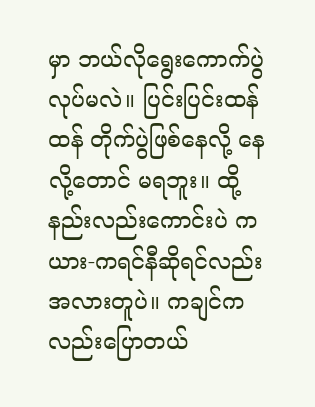မှာ ဘယ်လိုရွေးကောက်ပွဲ လုပ်မလဲ။ ပြင်းပြင်းထန်ထန် တိုက်ပွဲဖြစ်နေလို့ နေလို့တောင် မရဘူး။ ထို့နည်းလည်းကောင်းပဲ ကယား-ကရင်နီဆိုရင်လည်း အလားတူပဲ။ ကချင်ကလည်းပြောတယ်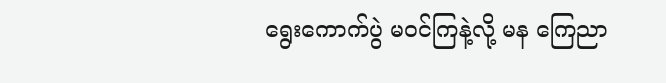ရွေးကောက်ပွဲ မဝင်ကြနဲ့လို့ မန ကြေညာ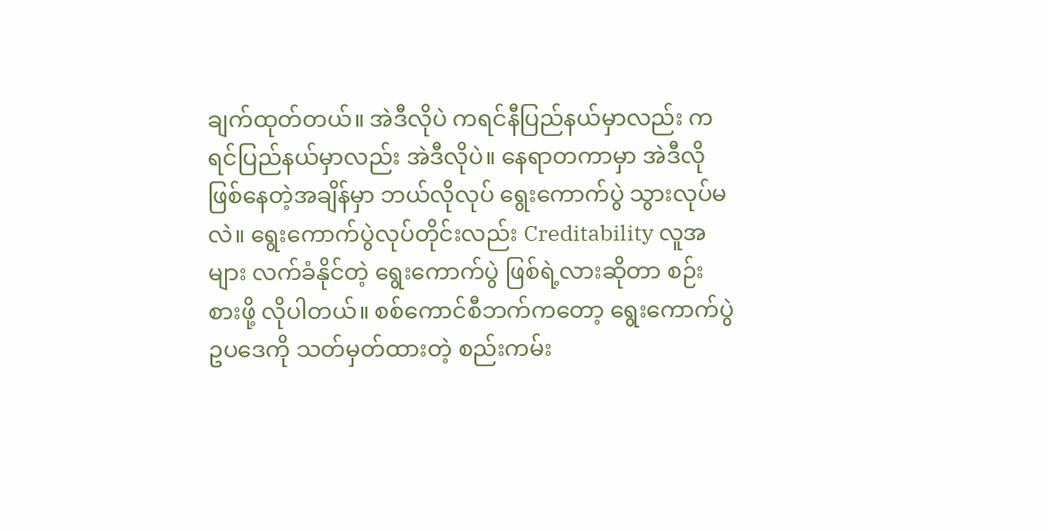ချက်ထုတ်တယ်။ အဲဒီလိုပဲ ကရင်နီပြည်နယ်မှာလည်း ကရင်ပြည်နယ်မှာလည်း အဲဒီလိုပဲ။ နေရာတကာမှာ အဲဒီလို ဖြစ်နေတဲ့အချိန်မှာ ဘယ်လိုလုပ် ရွေးကောက်ပွဲ သွားလုပ်မလဲ။ ရွေးကောက်ပွဲလုပ်တိုင်းလည်း Creditability လူအများ လက်ခံနိုင်တဲ့ ရွေးကောက်ပွဲ ဖြစ်ရဲ့လားဆိုတာ စဉ်းစားဖို့ လိုပါတယ်။ စစ်ကောင်စီဘက်ကတော့ ရွေးကောက်ပွဲ ဥပဒေကို သတ်မှတ်ထားတဲ့ စည်းကမ်း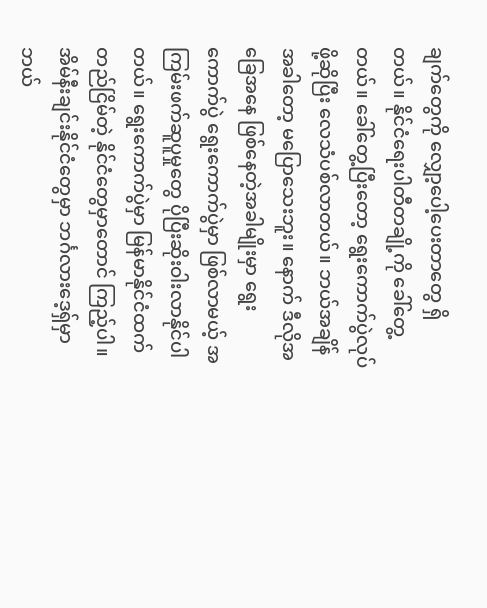ချက်တွေကို လျှော့ပေါ့ပေးတာတွေ ရှိတယ်။ နိုင်ငံရေးပါတီတချို့ကို ခေါ်တွေ့တယ်။ ခေါ်တွေ့ပြီးတော့ ရွေးကောက်ပွဲလုပ်ဖို့ဆိုပြီး လေသံပစ်လာတယ်။ ဘယ်အချိန်အခါတော့ မပြောသေးဘူး။ နောက် ဒီလိုအခြေအနေ ဖြစ်နေတဲ့အခါမျိုးမှာ ရွေးကောက်ပွဲ ရွေးကောက်ပွဲမှာ ဖြစ်လာမယ့် အကြမ်းဖက်ဆူပူမှုတွေ ပိုပြီးဆိုးဝါးလာနိုင်ပါတယ်။ ရွေးကောက်ပွဲမှာ မြန်မာနိုင်ငံထက် တည်ငြိမ်တဲ့ နိုင်ငံတွေမှာတောင် ကြည့်ပါ။ အိမ်နီးချင်းနိုင်ငံတွေမှာ ဘင်္ဂလားဒေ့ရှ်မှာ ဘယ်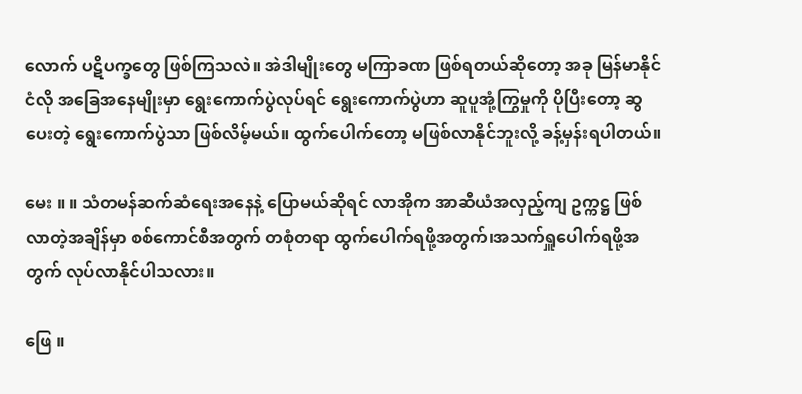လောက် ပဋိပက္ခတွေ ဖြစ်ကြသလဲ။ အဲဒါမျိုးတွေ မကြာခဏ ဖြစ်ရတယ်ဆိုတော့ အခု မြန်မာနိုင်ငံလို အခြေအနေမျိုးမှာ ရွေးကောက်ပွဲလုပ်ရင် ရွေးကောက်ပွဲဟာ ဆူပူအုံ့ကြွမှုကို ပိုပြီးတော့ ဆွပေးတဲ့ ရွေးကောက်ပွဲသာ ဖြစ်လိမ့်မယ်။ ထွက်ပေါက်တော့ မဖြစ်လာနိုင်ဘူးလို့ ခန့်မှန်းရပါတယ်။

မေး ။ ။ သံတမန်ဆက်ဆံရေးအနေနဲ့ ပြောမယ်ဆိုရင် လာအိုက အာဆီယံအလှည့်ကျ ဥက္ကဋ္ဌ ဖြစ်လာတဲ့အချိန်မှာ စစ်ကောင်စီအတွက် တစုံတရာ ထွက်ပေါက်ရဖို့အတွက်၊အသက်ရှူပေါက်ရဖို့အတွက် လုပ်လာနိုင်ပါသလား။

ဖြေ ။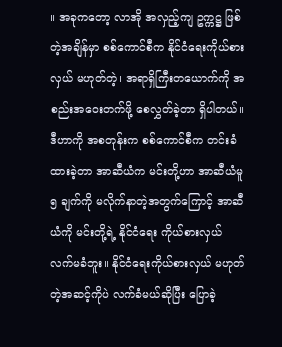။ အခုကတော့ လာအို အလှည့်ကျ ဥက္ကဋ္ဌ ဖြစ်တဲ့အချိန်မှာ စစ်ကောင်စီက နိုင်ငံရေးကိုယ်စားလှယ် မဟုတ်တဲ့၊ အရာရှိကြီးတယောက်ကို အစည်းအဝေးတက်ဖို့ စေလွှတ်ခဲ့တာ ရှိပါတယ်။ ဒီဟာကို အစတုန်းက စစ်ကောင်စီက တင်းခံထားခဲ့တာ အာဆီယံက မင်းတို့ဟာ အာဆီယံမူ ၅ ချက်ကို မလိုက်နာတဲ့အတွက်ကြောင့် အာဆီယံကို မင်းတို့ရဲ့ နိုင်ငံရေး ကိုယ်စားလှယ် လက်မခံဘူး။ နိုင်ငံရေးကိုယ်စားလှယ် မဟုတ်တဲ့အဆင့်ကိုပဲ လက်ခံမယ်ဆိုပြီး ပြောခဲ့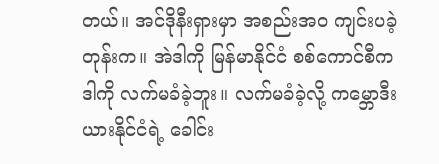တယ်။ အင်ဒိုနီးရှားမှာ အစည်းအဝ ကျင်းပခဲ့တုန်းက။ အဲဒါကို မြန်မာနိုင်ငံ စစ်ကောင်စီက ဒါကို လက်မခံခဲ့ဘူး။ လက်မခံခဲ့လို့ ကမ္ဘောဒီးယားနိုင်ငံရဲ့ ခေါင်း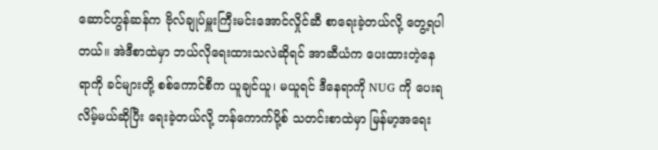ဆောင်ဟွန်ဆန်က ဗိုလ်ချုပ်မှူးကြီးမင်းအောင်လှိုင်ဆီ စာရေးခဲ့တယ်လို့ တွေ့ရပါတယ်။ အဲဒီစာထဲမှာ ဘယ်လိုရေးထားသလဲဆိုရင် အာဆီယံက ပေးထားတဲ့နေရာကို ခင်များတို့ စစ်ကောင်စီက ယူချင်ယူ၊ မယူရင် ဒီနေရာကို NUG ကို ပေးရလိမ့်မယ်ဆိုပြီး ရေးခဲ့တယ်လို့ ဘန်ကောက်ပို့စ် သတင်းစာထဲမှာ မြန်မာ့အရေး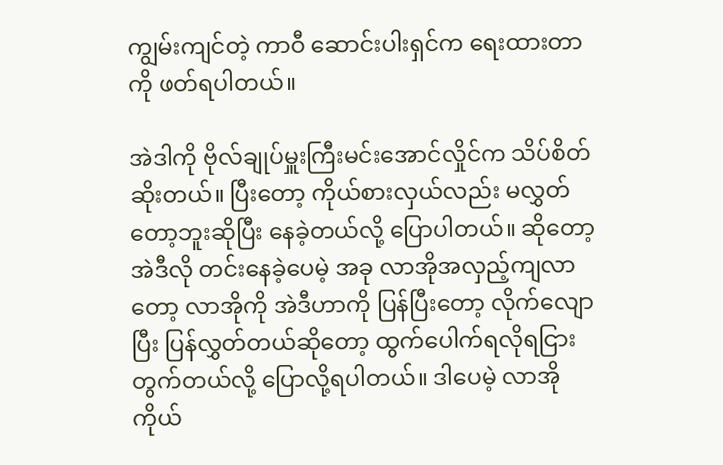ကျွမ်းကျင်တဲ့ ကာဝီ ဆောင်းပါးရှင်က ရေးထားတာကို ဖတ်ရပါတယ်။

အဲဒါကို ဗိုလ်ချုပ်မှူးကြီးမင်းအောင်လှိုင်က သိပ်စိတ်ဆိုးတယ်။ ပြီးတော့ ကိုယ်စားလှယ်လည်း မလွှတ်တော့ဘူးဆိုပြီး နေခဲ့တယ်လို့ ပြောပါတယ်။ ဆိုတော့ အဲဒီလို တင်းနေခဲ့ပေမဲ့ အခု လာအိုအလှည့်ကျလာတော့ လာအိုကို အဲဒီဟာကို ပြန်ပြီးတော့ လိုက်လျောပြီး ပြန်လွှတ်တယ်ဆိုတော့ ထွက်ပေါက်ရလိုရငြား တွက်တယ်လို့ ပြောလို့ရပါတယ်။ ဒါပေမဲ့ လာအိုကိုယ်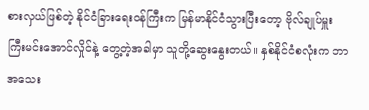စားလှယ်ဖြစ်တဲ့ နိုင်ငံခြားရေးဝန်ကြီးက မြန်မာနိုင်ငံသွားပြီးတော့ ဗိုလ်ချုပ်မှူးကြီးမင်းအောင်လှိုင်နဲ့ တွေ့တဲ့အခါမှာ သူတို့ဆွေးနွေးတယ်။ နှစ်နိုင်ငံစလုံးက ဘာအသေး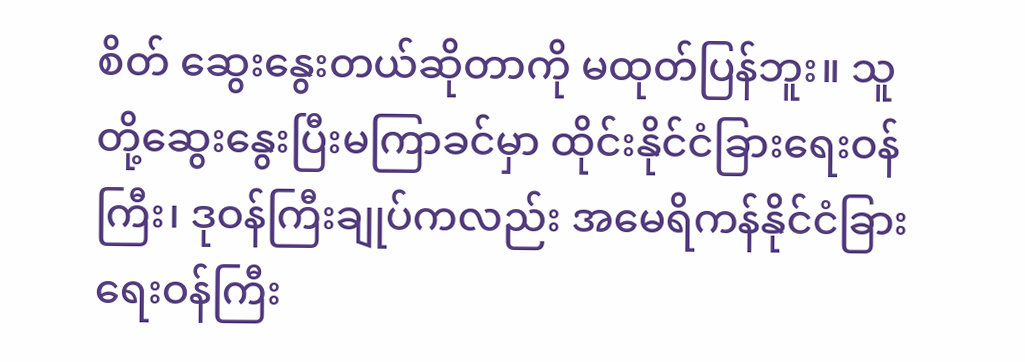စိတ် ဆွေးနွေးတယ်ဆိုတာကို မထုတ်ပြန်ဘူး။ သူတို့ဆွေးနွေးပြီးမကြာခင်မှာ ထိုင်းနိုင်ငံခြားရေးဝန်ကြီး၊ ဒုဝန်ကြီးချုပ်ကလည်း အမေရိကန်နိုင်ငံခြားရေးဝန်ကြီး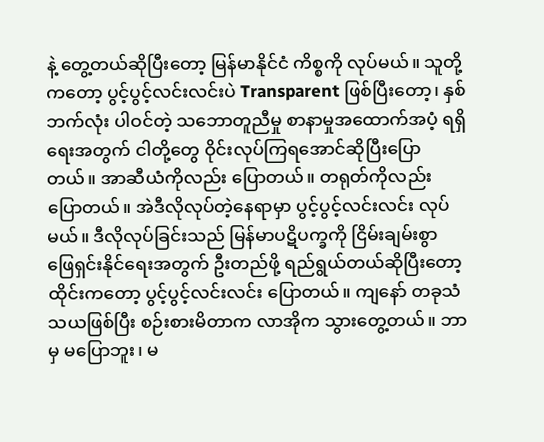နဲ့ တွေ့တယ်ဆိုပြီးတော့ မြန်မာနိုင်ငံ ကိစ္စကို လုပ်မယ်။ သူတို့ကတော့ ပွင့်ပွင့်လင်းလင်းပဲ Transparent ဖြစ်ပြီးတော့၊ နှစ်ဘက်လုံး ပါဝင်တဲ့ သဘောတူညီမှု စာနာမှုအထောက်အပံ့ ရရှိရေးအတွက် ငါတို့တွေ ဝိုင်းလုပ်ကြရအောင်ဆိုပြီးပြောတယ်။ အာဆီယံကိုလည်း ပြောတယ်။ တရုတ်ကိုလည်း ပြောတယ်။ အဲဒီလိုလုပ်တဲ့နေရာမှာ ပွင့်ပွင့်လင်းလင်း လုပ်မယ်။ ဒီလိုလုပ်ခြင်းသည် မြန်မာပဋိပက္ခကို ငြိမ်းချမ်းစွာ ဖြေရှင်းနိုင်ရေးအတွက် ဦးတည်ဖို့ ရည်ရွယ်တယ်ဆိုပြီးတော့ ထိုင်းကတော့ ပွင့်ပွင့်လင်းလင်း ပြောတယ်။ ကျနော် တခုသံသယဖြစ်ပြီး စဉ်းစားမိတာက လာအိုက သွားတွေ့တယ်။ ဘာမှ မပြောဘူး၊ မ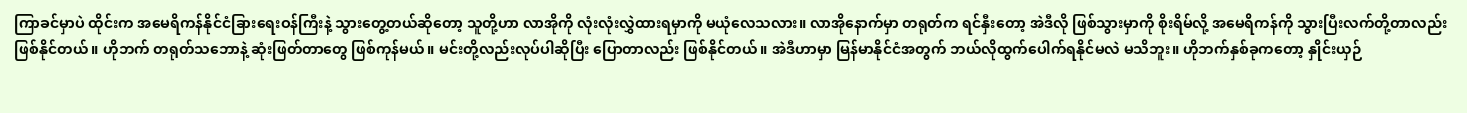ကြာခင်မှာပဲ ထိုင်းက အမေရိကန်နိုင်ငံခြားရေးဝန်ကြီးနဲ့ သွားတွေ့တယ်ဆိုတော့ သူတို့ဟာ လာအိုကို လုံးလုံးလွှဲထားရမှာကို မယုံလေသလား။ လာအိုနောက်မှာ တရုတ်က ရင်နှီးတော့ အဲဒီလို ဖြစ်သွားမှာကို စိုးရိမ်လို့ အမေရိကန်ကို သွားပြီးလက်တို့တာလည်း ဖြစ်နိုင်တယ်။ ဟိုဘက် တရုတ်သဘောနဲ့ ဆုံးဖြတ်တာတွေ ဖြစ်ကုန်မယ်။ မင်းတို့လည်းလုပ်ပါဆိုပြီး ပြောတာလည်း ဖြစ်နိုင်တယ်။ အဲဒီဟာမှာ မြန်မာနိုင်ငံအတွက် ဘယ်လိုထွက်ပေါက်ရနိုင်မလဲ မသိဘူး။ ဟိုဘက်နှစ်ခုကတော့ နှိုင်းယှဉ်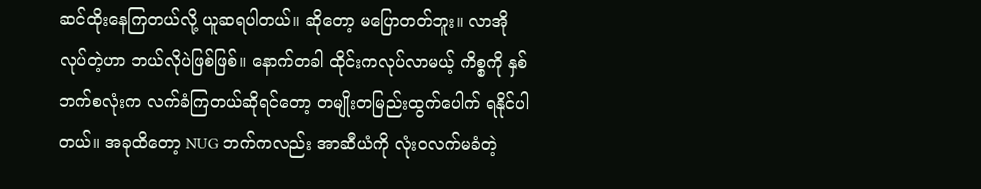ဆင်ထိုးနေကြတယ်လို့ ယူဆရပါတယ်။ ဆိုတော့ မပြောတတ်ဘူး။ လာအိုလုပ်တဲ့ဟာ ဘယ်လိုပဲဖြစ်ဖြစ်။ နောက်တခါ ထိုင်းကလုပ်လာမယ့် ကိစ္စကို နှစ်ဘက်စလုံးက လက်ခံကြတယ်ဆိုရင်တော့ တမျိုးတမြည်းထွက်ပေါက် ရနိုင်ပါတယ်။ အခုထိတော့ NUG ဘက်ကလည်း အာဆီယံကို လုံး၀လက်မခံတဲ့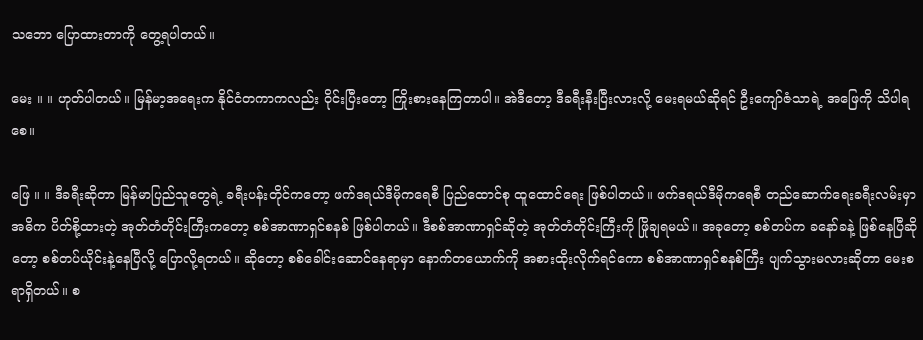သဘော ပြောထားတာကို တွေ့ရပါတယ်။

မေး ။ ။ ဟုတ်ပါတယ်။ မြန်မာ့အရေးက နိုင်ငံတကာကလည်း ဝိုင်းပြီးတော့ ကြိုးစားနေကြတာပါ။ အဲဒီတော့ ဒီခရီးနီးပြီးလားလို့ မေးရမယ်ဆိုရင် ဦးကျော်ဇံသာရဲ့ အဖြေကို သိပါရစေ။

ဖြေ ။ ။ ဒီခရီးဆိုတာ မြန်မာပြည်သူတွေရဲ့ ခရီးပန်းတိုင်ကတော့ ဖက်ဒရယ်ဒီမိုကရေစီ ပြည်ထောင်စု ထူထောင်ရေး ဖြစ်ပါတယ်။ ဖက်ဒရယ်ဒီမိုကရေစီ တည်ဆောက်ရေးခရီးလမ်းမှာ အဓိက ပိတ်စို့ထားတဲ့ အုတ်တံတိုင်းကြီးကတော့ စစ်အာဏာရှင်စနစ် ဖြစ်ပါတယ်။ ဒီစစ်အာဏာရှင်ဆိုတဲ့ အုတ်တံတိုင်းကြီးကို ဖြိုချရမယ်။ အခုတော့ စစ်တပ်က ခနော်ခနဲ့ ဖြစ်နေပြီဆိုတော့ စစ်တပ်ယိုင်းနဲ့နေပြီလို့ ပြောလို့ရတယ်။ ဆိုတော့ စစ်ခေါင်းဆောင်နေရာမှာ နောက်တယောက်ကို အစားထိုးလိုက်ရင်ကော စစ်အာဏာရှင်စနစ်ကြီး ပျက်သွားမလားဆိုတာ မေးစရာရှိတယ်။ စ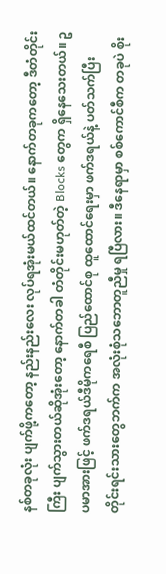နစ်တခုလုံး ပျက်ဖို့ကတော့ နည်းနည်းလေး လုပ်ရအုံးမယ်ထင်တယ်။ နောက်တခုကတော့ ဒီတံတိုင်းကြီး ပျက်သွားတယ်ဆိုအုံးတော့ နောက်တခါ တံတိုင်းမဟုတ်တဲ့ Blocks တွေက ရှိနေသေးတယ်။ ဥပမာအားဖြင့် ဖက်ဒရယ်ဒီမိုကရေစီ ပြည်ထောင်စု ထူထောင်ရေးမှာ ဖက်ဒရယ်နဲ့ ပတ်သက်ပြီး တိုင်းရင်းသားတွေဘက်က အလုံးစုံသဘောတူညီမှု ရပြီလား။ ဒီနေရာမှာ စစ်ကောင်စီက တခုပဲ စိုး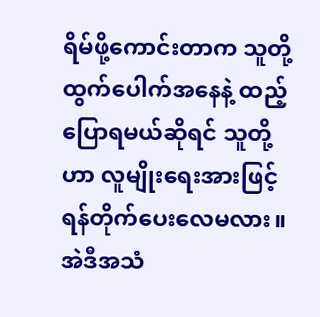ရိမ်ဖို့ကောင်းတာက သူတို့ထွက်ပေါက်အနေနဲ့ ထည့်ပြောရမယ်ဆိုရင် သူတို့ဟာ လူမျိုးရေးအားဖြင့် ရန်တိုက်ပေးလေမလား။ အဲဒီအသံ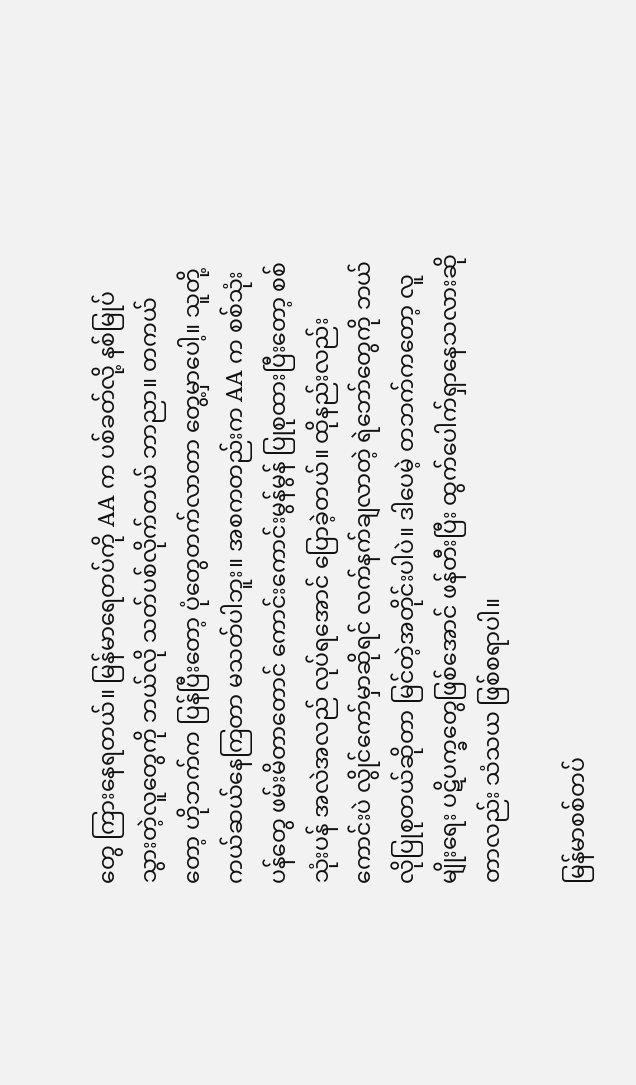တွေ ကြားနေရတယ်။ မြန်မာရေတပ်ကို AA က ပစ်ခတ်လို့ နစ်မြုပ်သွားတဲ့လူတွေကို ဘယ်လို သတ်ပစ်လိုက်တယ် ဘာညာ။ တကယ်တော့ ဟိုဘက်က ပြန်ပြီးတော့ ပုံတွေတက်လာတာ တွေ့မှာပေါ့။ သူတို့ကယ်ဆယ်နေကြတာ မသတ်ပါဘူး။ အစကတည်းက AA က စစ်သုံးပန်တွေ ဖမ်းမိတာတောင် ကောင်းကောင်းမွန်မွန် ပြုစုထားပြီးတော့ စစ်သုံးပန် အလဲအလည် လုပ်ရအောင် ပြောခဲ့တယ်။ ထိုနည်းလည်းကောင်းပဲ လွိုင်ကော်မှာဆိုရင် လက်နက်ချလာတဲ့ ရဲဘော်တွေကို ဘယ်လိုပြုစုတယ်ဆိုတာ မြင်တဲ့အတိုင်းပါပဲ။ ဒါပေမဲ့ တဘက်ကတော့ လူမျိုးရေး ပဋိပက္ခတွေဖြစ်အောင် ဖန်တီးပြီး ထွက်ပေါက်ရှာနေသလားဆိုတာလည်း သံသယ ဖြစ်စရာပါ။

မြန်မာစစ်တပ်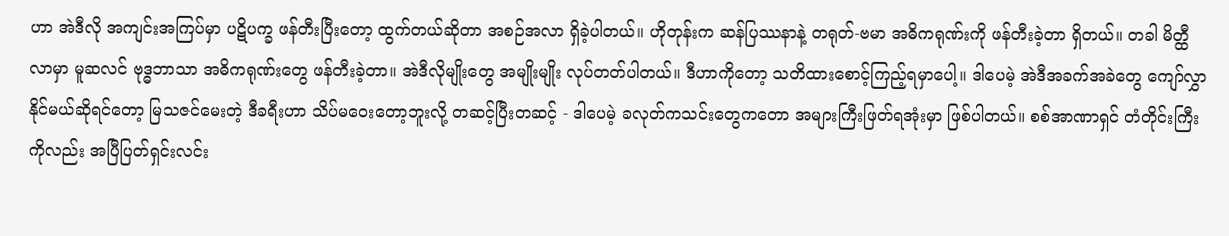ဟာ အဲဒီလို အကျင်းအကြပ်မှာ ပဋိပက္ခ ဖန်တီးပြီးတော့ ထွက်တယ်ဆိုတာ အစဉ်အလာ ရှိခဲ့ပါတယ်။ ဟိုတုန်းက ဆန်ပြဿနာနဲ့ တရုတ်-ဗမာ အဓိကရုဏ်းကို ဖန်တီးခဲ့တာ ရှိတယ်။ တခါ မိတ္ထီလာမှာ မူဆလင် ဗုဒ္ဓဘာသာ အဓိကရုဏ်းတွေ ဖန်တီးခဲ့တာ။ အဲဒီလိုမျိုးတွေ အမျိုးမျိုး လုပ်တတ်ပါတယ်။ ဒီဟာကိုတော့ သတိထားစောင့်ကြည့်ရမှာပေါ့။ ဒါပေမဲ့ အဲဒီအခက်အခဲတွေ ကျော်လွှာနိုင်မယ်ဆိုရင်တော့ မြသဇင်မေးတဲ့ ဒီခရီးဟာ သိပ်မဝေးတော့ဘူးလို့ တဆင့်ပြီးတဆင့် - ဒါပေမဲ့ ခလုတ်ကသင်းတွေကတော အများကြီးဖြတ်ရအုံးမှာ ဖြစ်ပါတယ်။ စစ်အာဏာရှင် တံတိုင်းကြီးကိုလည်း အပြီပြတ်ရှင်းလင်း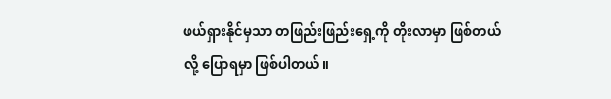ဖယ်ရှားနိုင်မှသာ တဖြည်းဖြည်းရှေ့ကို တိုးလာမှာ ဖြစ်တယ်လို့ ပြောရမှာ ဖြစ်ပါတယ်။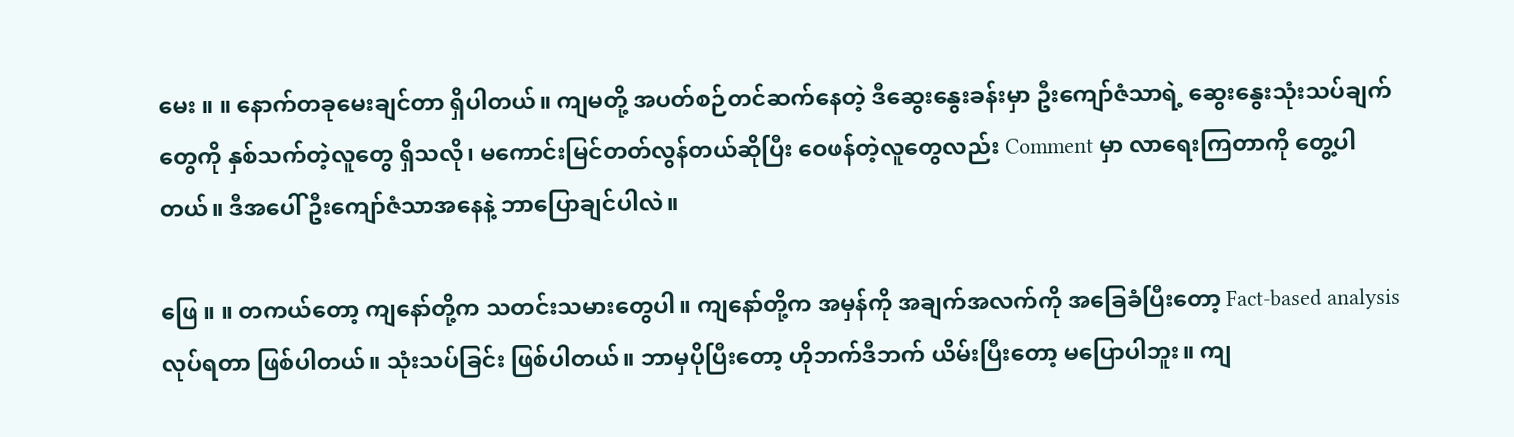မေး ။ ။ နောက်တခုမေးချင်တာ ရှိပါတယ်။ ကျမတို့ အပတ်စဉ်တင်ဆက်နေတဲ့ ဒီဆွေးနွေးခန်းမှာ ဦးကျော်ဇံသာရဲ့ ဆွေးနွေးသုံးသပ်ချက်တွေကို နှစ်သက်တဲ့လူတွေ ရှိသလို၊ မကောင်းမြင်တတ်လွန်တယ်ဆိုပြီး ဝေဖန်တဲ့လူတွေလည်း Comment မှာ လာရေးကြတာကို တွေ့ပါတယ်။ ဒီအပေါ် ဦးကျော်ဇံသာအနေနဲ့ ဘာပြောချင်ပါလဲ။

ဖြေ ။ ။ တကယ်တော့ ကျနော်တို့က သတင်းသမားတွေပါ။ ကျနော်တို့က အမှန်ကို အချက်အလက်ကို အခြေခံပြီးတော့ Fact-based analysis လုပ်ရတာ ဖြစ်ပါတယ်။ သုံးသပ်ခြင်း ဖြစ်ပါတယ်။ ဘာမှပိုပြီးတော့ ဟိုဘက်ဒီဘက် ယိမ်းပြီးတော့ မပြောပါဘူး။ ကျ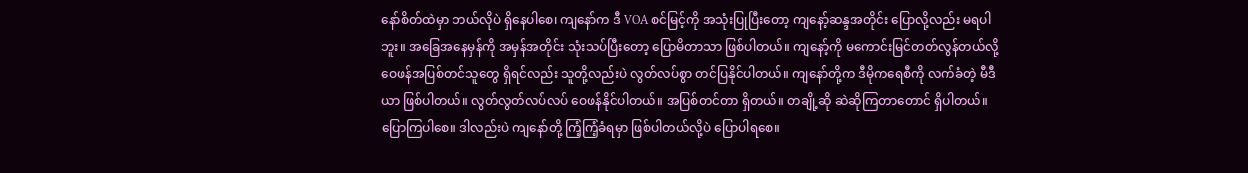နော်စိတ်ထဲမှာ ဘယ်လိုပဲ ရှိနေပါစေ၊ ကျနော်က ဒီ VOA စင်မြင့်ကို အသုံးပြုပြီးတော့ ကျနော့်ဆန္ဒအတိုင်း ပြောလို့လည်း မရပါဘူး။ အခြေအနေမှန်ကို အမှန်အတိုင်း သုံးသပ်ပြီးတော့ ပြောမိတာသာ ဖြစ်ပါတယ်။ ကျနော့်ကို မကောင်းမြင်တတ်လွန်တယ်လို့ ဝေဖန်အပြစ်တင်သူတွေ ရှိရင်လည်း သူတို့လည်းပဲ လွတ်လပ်စွာ တင်ပြနိုင်ပါတယ်။ ကျနော်တို့က ဒီမိုကရေစီကို လက်ခံတဲ့ မီဒီယာ ဖြစ်ပါတယ်။ လွတ်လွတ်လပ်လပ် ဝေဖန်နိုင်ပါတယ်။ အပြစ်တင်တာ ရှိတယ်။ တချို့ဆို ဆဲဆိုကြတာတောင် ရှိပါတယ်။ ပြောကြပါစေ။ ဒါလည်းပဲ ကျနော်တို့ ကြံ့ကြံ့ခံရမှာ ဖြစ်ပါတယ်လို့ပဲ ပြောပါရစေ။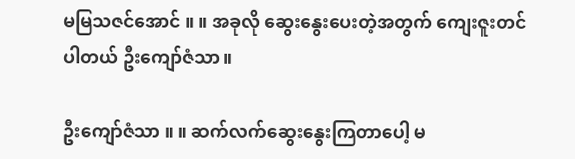မမြသဇင်အောင် ။ ။ အခုလို ဆွေးနွေးပေးတဲ့အတွက် ကျေးဇူးတင်ပါတယ် ဦးကျော်ဇံသာ။

ဦးကျော်ဇံသာ ။ ။ ဆက်လက်ဆွေးနွေးကြတာပေါ့ မ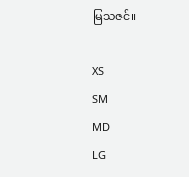မြသဇင်။

XS
SM
MD
LG